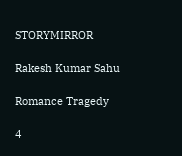STORYMIRROR

Rakesh Kumar Sahu

Romance Tragedy

4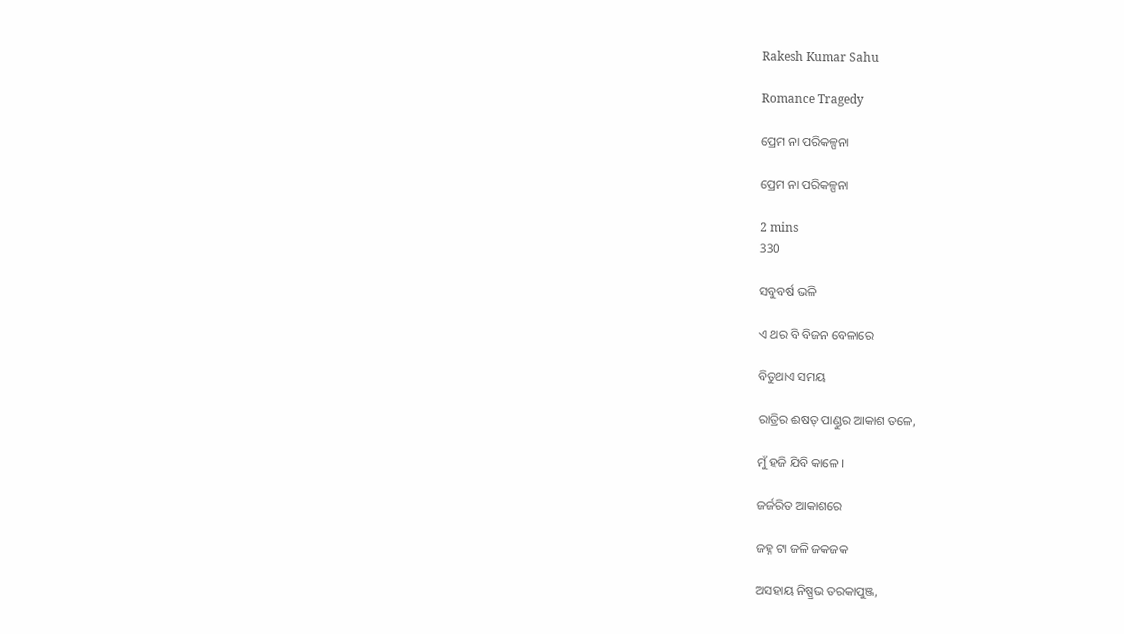Rakesh Kumar Sahu

Romance Tragedy

ପ୍ରେମ ନା ପରିକଳ୍ପନା

ପ୍ରେମ ନା ପରିକଳ୍ପନା

2 mins
330

ସବୁବର୍ଷ ଭଳି

ଏ ଥର ବି ବିଜନ ବେଳାରେ

ବିତୁଥାଏ ସମୟ

ରାତ୍ରିର ଈଷତ୍ ପାଣ୍ଡୁର ଆକାଶ ତଳେ,

ମୁଁ ହଜି ଯିବି କାଳେ ।

ଜର୍ଜରିତ ଆକାଶରେ

ଜହ୍ନ ଟା ଜଳି ଜକଜକ

ଅସହାୟ ନିଷ୍ପ୍ରଭ ତରକାପୁଞ୍ଜ,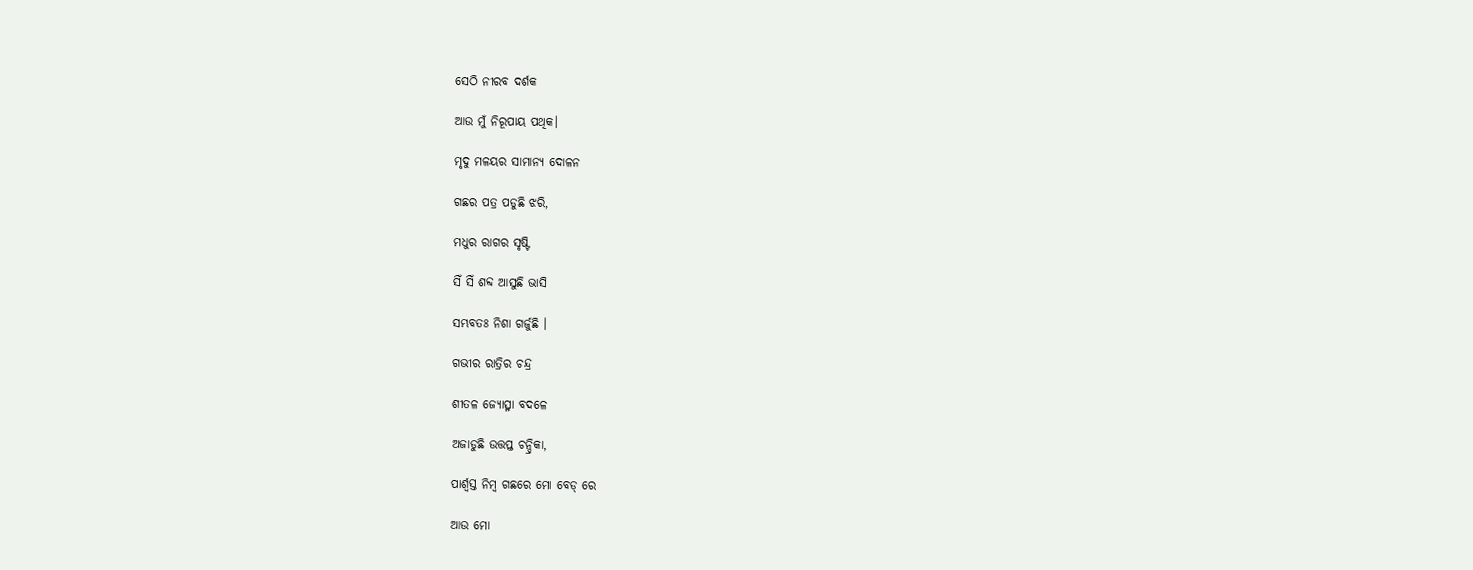ସେଠି ନୀରବ ଦର୍ଶକ

ଆଉ ମୁଁ ନିରୂପାୟ ପଥିକ।

ମୃଦୁ ମଳୟର ସାମାନ୍ୟ ଦୋଳନ

ଗଛର ପତ୍ର ପଡୁଛି ଝରି,

ମଧୁର ରାଗର ସୃଷ୍ଟି

ସିଁ ସିଁ ଶବ୍ଦ ଆସୁଛି ଭାସି

ସମ୍ଭବତଃ ନିଶା ଗର୍ଜୁଛି ।

ଗଭୀର ରାତ୍ରିର ଚନ୍ଦ୍ର

ଶୀତଳ ଜ୍ୟୋତ୍ସ୍ନା ବଦଳେ

ଅଜାଡୁଛି ଉତ୍ତପ୍ତ ଚନ୍ଦ୍ରିକା,

ପାର୍ଶ୍ଵସ୍ତ ନିମ୍ବ ଗଛରେ ମୋ ବେଡ୍ ରେ

ଆଉ ମୋ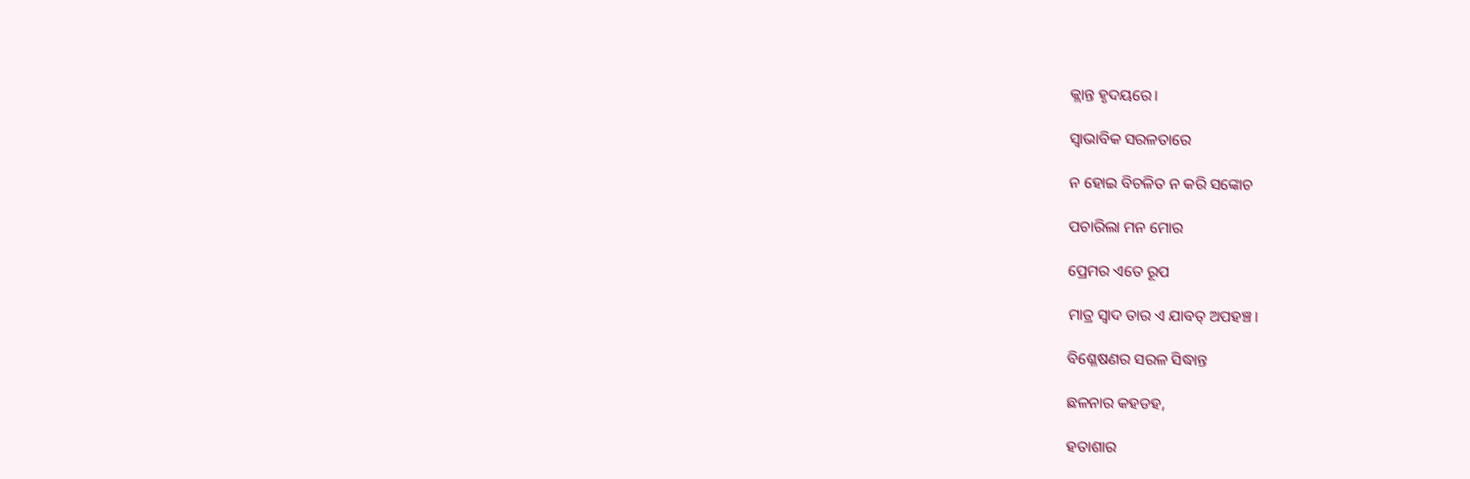କ୍ଲାନ୍ତ ହୃଦୟରେ।

ସ୍ୱାଭାବିକ ସରଳତାରେ

ନ ହୋଇ ବିଚଳିତ ନ କରି ସଙ୍କୋଚ

ପଚାରିଲା ମନ ମୋର

ପ୍ରେମର ଏତେ ରୂପ

ମାତ୍ର ସ୍ଵାଦ ତାର ଏ ଯାବତ୍ ଅପହଞ୍ଚ।

ବିଶ୍ଳେଷଣର ସରଳ ସିଦ୍ଧାନ୍ତ

ଛଳନାର କହଡହ,

ହତାଶାର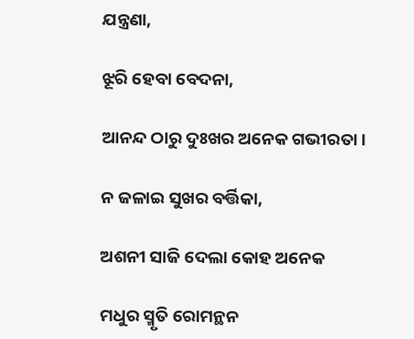ଯନ୍ତ୍ରଣା,

ଝୂରି ହେବା ବେଦନା,

ଆନନ୍ଦ ଠାରୁ ଦୁଃଖର ଅନେକ ଗଭୀରତା।

ନ ଜଳାଇ ସୁଖର ବର୍ତ୍ତିକା,

ଅଶନୀ ସାଜି ଦେଲା କୋହ ଅନେକ

ମଧୁର ସ୍ମୃତି ରୋମନ୍ଥନ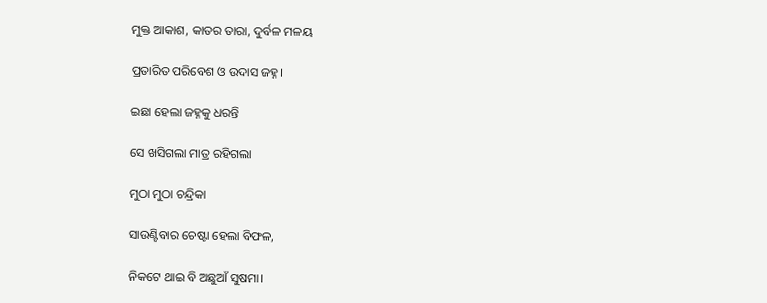ମୁକ୍ତ ଆକାଶ, କାତର ତାରା, ଦୁର୍ବଳ ମଳୟ

ପ୍ରତାରିତ ପରିବେଶ ଓ ଉଦାସ ଜହ୍ନ।

ଇଛା ହେଲା ଜହ୍ନକୁ ଧରନ୍ତି

ସେ ଖସିଗଲା ମାତ୍ର ରହିଗଲା

ମୁଠା ମୁଠା ଚନ୍ଦ୍ରିକା

ସାଉଣ୍ଟିବାର ଚେଷ୍ଟା ହେଲା ବିଫଳ,

ନିକଟେ ଥାଇ ବି ଅଛୁଆଁ ସୁଷମା।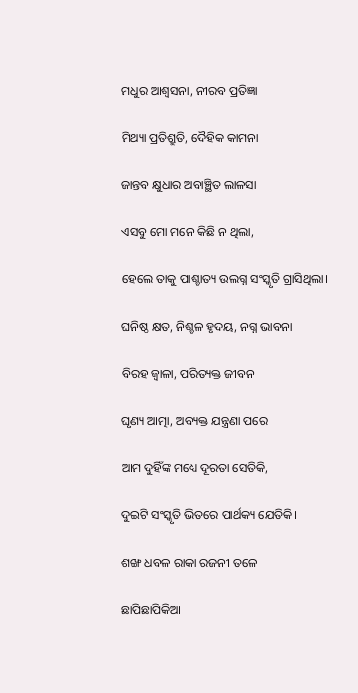ମଧୁର ଆଶ୍ୱସନା, ନୀରବ ପ୍ରତିଜ୍ଞା

ମିଥ୍ୟା ପ୍ରତିଶ୍ରୁତି, ଦୈହିକ କାମନା

ଜାନ୍ତବ କ୍ଷୁଧାର ଅବାଞ୍ଛିତ ଲାଳସା

ଏସବୁ ମୋ ମନେ କିଛି ନ ଥିଲା,

ହେଲେ ତାକୁ ପାଶ୍ଚାତ୍ୟ ଉଲଗ୍ନ ସଂସ୍କୃତି ଗ୍ରାସିଥିଲା।

ଘନିଷ୍ଠ କ୍ଷତ, ନିଶ୍ଚଳ ହୃଦୟ, ନଗ୍ନ ଭାବନା

ବିରହ ଜ୍ୱାଳା, ପରିତ୍ୟକ୍ତ ଜୀବନ

ଘୃଣ୍ୟ ଆତ୍ମା, ଅବ୍ୟକ୍ତ ଯନ୍ତ୍ରଣା ପରେ

ଆମ ଦୁହିଁଙ୍କ ମଧ୍ୟେ ଦୂରତା ସେତିକି,

ଦୁଇଟି ସଂସ୍କୃତି ଭିତରେ ପାର୍ଥକ୍ୟ ଯେତିକି।

ଶଙ୍ଖ ଧବଳ ରାକା ରଜନୀ ତଳେ

ଛାପିଛାପିକିଆ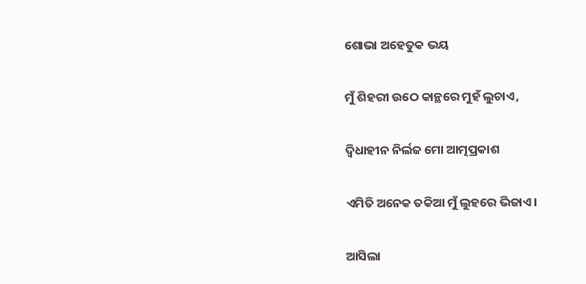ଶୋଭା ଅହେତୁକ ଭୟ

ମୁଁ ଶିହରୀ ଉଠେ କାନ୍ଥରେ ମୁହଁ ଲୁଚାଏ,

ଦ୍ଵିଧାହୀନ ନିର୍ଲଜ ମୋ ଆତ୍ମପ୍ରକାଶ

ଏମିତି ଅନେକ ତକିଆ ମୁଁ ଲୁହରେ ଭିଜାଏ।

ଆସିଲା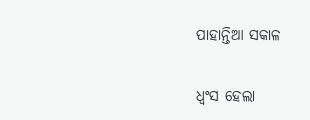ପାହାନ୍ତିଆ ସକାଳ

ଧ୍ଵଂସ ହେଲା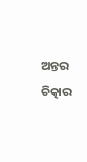ଅନ୍ତର ଚିତ୍କାର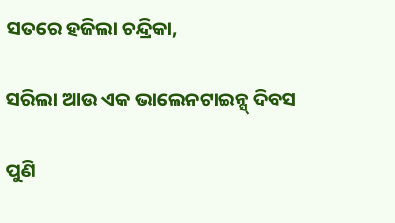ସତରେ ହଜିଲା ଚନ୍ଦ୍ରିକା,

ସରିଲା ଆଉ ଏକ ଭାଲେନଟାଇନ୍ସ୍ ଦିବସ

ପୁଣି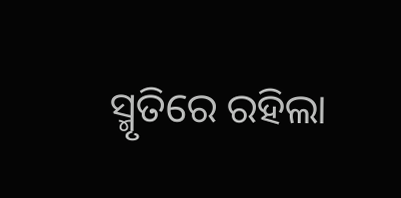ସ୍ମୃତିରେ ରହିଲା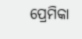ପ୍ରେମିକା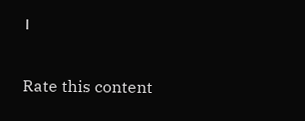।


Rate this content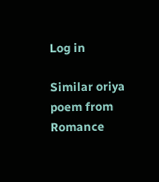Log in

Similar oriya poem from Romance